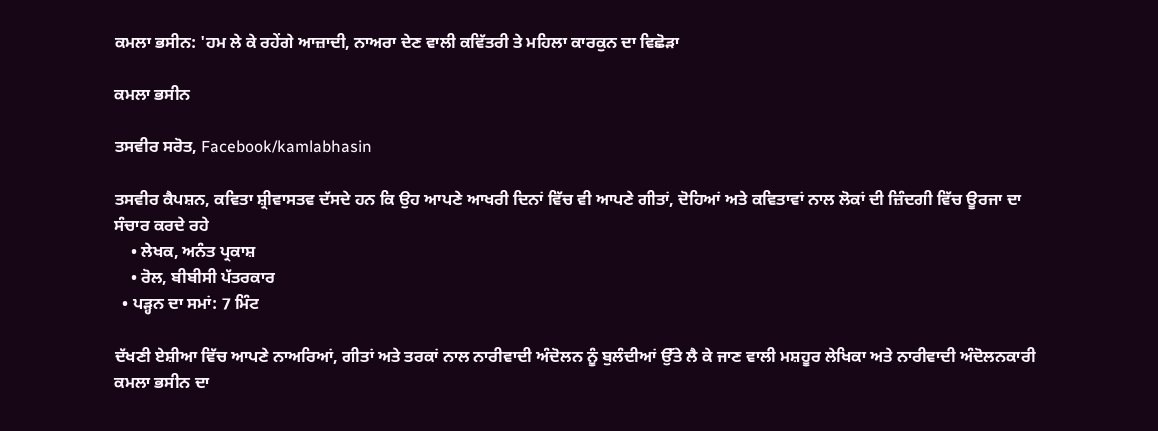ਕਮਲਾ ਭਸੀਨ: 'ਹਮ ਲੇ ਕੇ ਰਹੇਂਗੇ ਆਜ਼ਾਦੀ, ਨਾਅਰਾ ਦੇਣ ਵਾਲੀ ਕਵਿੱਤਰੀ ਤੇ ਮਹਿਲਾ ਕਾਰਕੁਨ ਦਾ ਵਿਛੋੜਾ

ਕਮਲਾ ਭਸੀਨ

ਤਸਵੀਰ ਸਰੋਤ, Facebook/kamlabhasin

ਤਸਵੀਰ ਕੈਪਸ਼ਨ, ਕਵਿਤਾ ਸ਼੍ਰੀਵਾਸਤਵ ਦੱਸਦੇ ਹਨ ਕਿ ਉਹ ਆਪਣੇ ਆਖਰੀ ਦਿਨਾਂ ਵਿੱਚ ਵੀ ਆਪਣੇ ਗੀਤਾਂ, ਦੋਹਿਆਂ ਅਤੇ ਕਵਿਤਾਵਾਂ ਨਾਲ ਲੋਕਾਂ ਦੀ ਜ਼ਿੰਦਗੀ ਵਿੱਚ ਊਰਜਾ ਦਾ ਸੰਚਾਰ ਕਰਦੇ ਰਹੇ
    • ਲੇਖਕ, ਅਨੰਤ ਪ੍ਰਕਾਸ਼
    • ਰੋਲ, ਬੀਬੀਸੀ ਪੱਤਰਕਾਰ
  • ਪੜ੍ਹਨ ਦਾ ਸਮਾਂ: 7 ਮਿੰਟ

ਦੱਖਣੀ ਏਸ਼ੀਆ ਵਿੱਚ ਆਪਣੇ ਨਾਅਰਿਆਂ, ਗੀਤਾਂ ਅਤੇ ਤਰਕਾਂ ਨਾਲ ਨਾਰੀਵਾਦੀ ਅੰਦੋਲਨ ਨੂੰ ਬੁਲੰਦੀਆਂ ਉੱਤੇ ਲੈ ਕੇ ਜਾਣ ਵਾਲੀ ਮਸ਼ਹੂਰ ਲੇਖਿਕਾ ਅਤੇ ਨਾਰੀਵਾਦੀ ਅੰਦੋਲਨਕਾਰੀ ਕਮਲਾ ਭਸੀਨ ਦਾ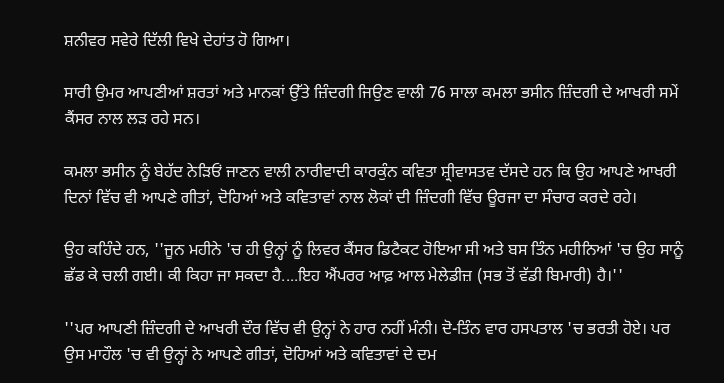ਸ਼ਨੀਵਰ ਸਵੇਰੇ ਦਿੱਲੀ ਵਿਖੇ ਦੇਹਾਂਤ ਹੋ ਗਿਆ।

ਸਾਰੀ ਉਮਰ ਆਪਣੀਆਂ ਸ਼ਰਤਾਂ ਅਤੇ ਮਾਨਕਾਂ ਉੱਤੇ ਜ਼ਿੰਦਗੀ ਜਿਉਣ ਵਾਲੀ 76 ਸਾਲਾ ਕਮਲਾ ਭਸੀਨ ਜ਼ਿੰਦਗੀ ਦੇ ਆਖਰੀ ਸਮੇਂ ਕੈਂਸਰ ਨਾਲ ਲੜ ਰਹੇ ਸਨ।

ਕਮਲਾ ਭਸੀਨ ਨੂੰ ਬੇਹੱਦ ਨੇੜਿਓਂ ਜਾਣਨ ਵਾਲੀ ਨਾਰੀਵਾਦੀ ਕਾਰਕੁੰਨ ਕਵਿਤਾ ਸ਼੍ਰੀਵਾਸਤਵ ਦੱਸਦੇ ਹਨ ਕਿ ਉਹ ਆਪਣੇ ਆਖਰੀ ਦਿਨਾਂ ਵਿੱਚ ਵੀ ਆਪਣੇ ਗੀਤਾਂ, ਦੋਹਿਆਂ ਅਤੇ ਕਵਿਤਾਵਾਂ ਨਾਲ ਲੋਕਾਂ ਦੀ ਜ਼ਿੰਦਗੀ ਵਿੱਚ ਊਰਜਾ ਦਾ ਸੰਚਾਰ ਕਰਦੇ ਰਹੇ।

ਉਹ ਕਹਿੰਦੇ ਹਨ, ''ਜੂਨ ਮਹੀਨੇ 'ਚ ਹੀ ਉਨ੍ਹਾਂ ਨੂੰ ਲਿਵਰ ਕੈਂਸਰ ਡਿਟੈਕਟ ਹੋਇਆ ਸੀ ਅਤੇ ਬਸ ਤਿੰਨ ਮਹੀਨਿਆਂ 'ਚ ਉਹ ਸਾਨੂੰ ਛੱਡ ਕੇ ਚਲੀ ਗਈ। ਕੀ ਕਿਹਾ ਜਾ ਸਕਦਾ ਹੈ....ਇਹ ਐਂਪਰਰ ਆਫ਼ ਆਲ ਮੇਲੇਡੀਜ਼ (ਸਭ ਤੋਂ ਵੱਡੀ ਬਿਮਾਰੀ) ਹੈ।''

''ਪਰ ਆਪਣੀ ਜ਼ਿੰਦਗੀ ਦੇ ਆਖਰੀ ਦੌਰ ਵਿੱਚ ਵੀ ਉਨ੍ਹਾਂ ਨੇ ਹਾਰ ਨਹੀਂ ਮੰਨੀ। ਦੋ-ਤਿੰਨ ਵਾਰ ਹਸਪਤਾਲ 'ਚ ਭਰਤੀ ਹੋਏ। ਪਰ ਉਸ ਮਾਹੌਲ 'ਚ ਵੀ ਉਨ੍ਹਾਂ ਨੇ ਆਪਣੇ ਗੀਤਾਂ, ਦੋਹਿਆਂ ਅਤੇ ਕਵਿਤਾਵਾਂ ਦੇ ਦਮ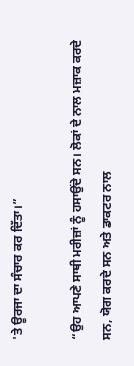'ਤੇ ਊਰਜਾ ਦਾ ਸੰਚਾਰ ਕਰ ਦਿੱਤਾ।”

“ਉਹ ਆਪਣੇ ਸਾਥੀ ਮਰੀਜ਼ਾਂ ਨੂੰ ਹਸਾਉਂਦੇ ਸਨ। ਲੋਕਾਂ ਦੇ ਨਾਲ ਮਜ਼ਾਕ ਕਰਦੇ ਸਨ, ਯੋਗ ਕਰਦੇ ਸਨ ਅਤੇ ਡਾਕਟਰ ਨਾਲ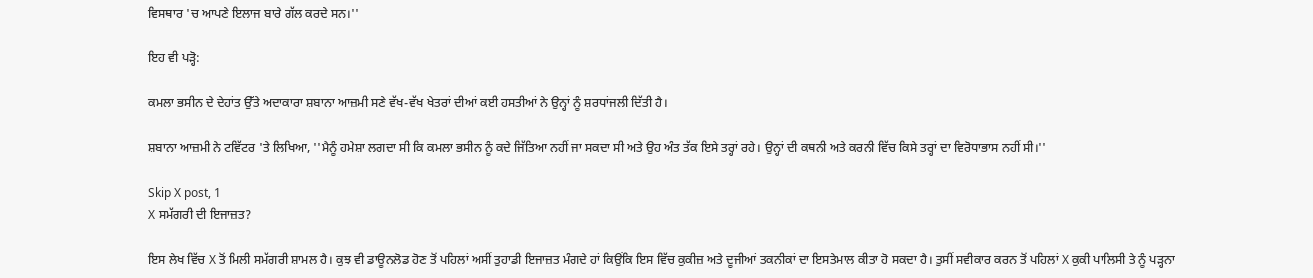ਵਿਸਥਾਰ 'ਚ ਆਪਣੇ ਇਲਾਜ ਬਾਰੇ ਗੱਲ ਕਰਦੇ ਸਨ।''

ਇਹ ਵੀ ਪੜ੍ਹੋ:

ਕਮਲਾ ਭਸੀਨ ਦੇ ਦੇਹਾਂਤ ਉੱਤੇ ਅਦਾਕਾਰਾ ਸ਼ਬਾਨਾ ਆਜ਼ਮੀ ਸਣੇ ਵੱਖ-ਵੱਖ ਖੇਤਰਾਂ ਦੀਆਂ ਕਈ ਹਸਤੀਆਂ ਨੇ ਉਨ੍ਹਾਂ ਨੂੰ ਸ਼ਰਧਾਂਜਲੀ ਦਿੱਤੀ ਹੈ।

ਸ਼ਬਾਨਾ ਆਜ਼ਮੀ ਨੇ ਟਵਿੱਟਰ 'ਤੇ ਲਿਖਿਆ, ''ਮੈਨੂੰ ਹਮੇਸ਼ਾ ਲਗਦਾ ਸੀ ਕਿ ਕਮਲਾ ਭਸੀਨ ਨੂੰ ਕਦੇ ਜਿੱਤਿਆ ਨਹੀਂ ਜਾ ਸਕਦਾ ਸੀ ਅਤੇ ਉਹ ਅੰਤ ਤੱਕ ਇਸੇ ਤਰ੍ਹਾਂ ਰਹੇ। ਉਨ੍ਹਾਂ ਦੀ ਕਥਨੀ ਅਤੇ ਕਰਨੀ ਵਿੱਚ ਕਿਸੇ ਤਰ੍ਹਾਂ ਦਾ ਵਿਰੋਧਾਭਾਸ ਨਹੀਂ ਸੀ।''

Skip X post, 1
X ਸਮੱਗਰੀ ਦੀ ਇਜਾਜ਼ਤ?

ਇਸ ਲੇਖ ਵਿੱਚ X ਤੋਂ ਮਿਲੀ ਸਮੱਗਰੀ ਸ਼ਾਮਲ ਹੈ। ਕੁਝ ਵੀ ਡਾਊਨਲੋਡ ਹੋਣ ਤੋਂ ਪਹਿਲਾਂ ਅਸੀਂ ਤੁਹਾਡੀ ਇਜਾਜ਼ਤ ਮੰਗਦੇ ਹਾਂ ਕਿਉਂਕਿ ਇਸ ਵਿੱਚ ਕੁਕੀਜ਼ ਅਤੇ ਦੂਜੀਆਂ ਤਕਨੀਕਾਂ ਦਾ ਇਸਤੇਮਾਲ ਕੀਤਾ ਹੋ ਸਕਦਾ ਹੈ। ਤੁਸੀਂ ਸਵੀਕਾਰ ਕਰਨ ਤੋਂ ਪਹਿਲਾਂ X ਕੁਕੀ ਪਾਲਿਸੀ ਤੇ ਨੂੰ ਪੜ੍ਹਨਾ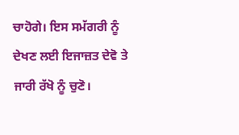ਚਾਹੋਗੇ। ਇਸ ਸਮੱਗਰੀ ਨੂੰ ਦੇਖਣ ਲਈ ਇਜਾਜ਼ਤ ਦੇਵੋ ਤੇ ਜਾਰੀ ਰੱਖੋ ਨੂੰ ਚੁਣੋ।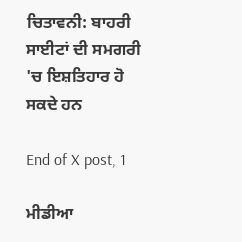ਚਿਤਾਵਨੀ: ਬਾਹਰੀ ਸਾਈਟਾਂ ਦੀ ਸਮਗਰੀ 'ਚ ਇਸ਼ਤਿਹਾਰ ਹੋ ਸਕਦੇ ਹਨ

End of X post, 1

ਮੀਡੀਆ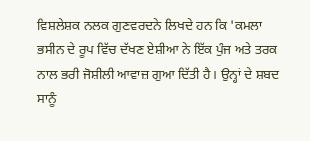ਵਿਸ਼ਲੇਸ਼ਕ ਨਲਕ ਗੁਣਵਰਦਨੇ ਲਿਖਦੇ ਹਨ ਕਿ 'ਕਮਲਾ ਭਸੀਨ ਦੇ ਰੂਪ ਵਿੱਚ ਦੱਖਣ ਏਸ਼ੀਆ ਨੇ ਇੱਕ ਪੁੰਜ ਅਤੇ ਤਰਕ ਨਾਲ ਭਰੀ ਜੋਸ਼ੀਲੀ ਆਵਾਜ਼ ਗੁਆ ਦਿੱਤੀ ਹੈ। ਉਨ੍ਹਾਂ ਦੇ ਸ਼ਬਦ ਸਾਨੂੰ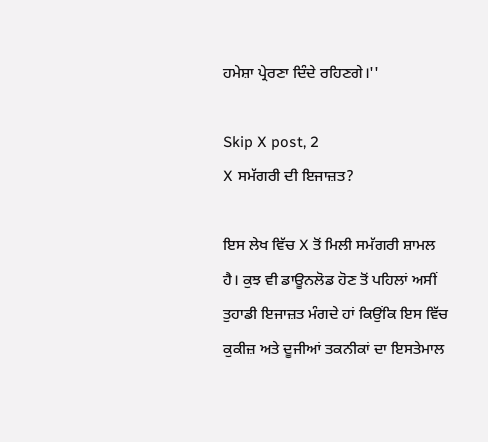ਹਮੇਸ਼ਾ ਪ੍ਰੇਰਣਾ ਦਿੰਦੇ ਰਹਿਣਗੇ।''

Skip X post, 2
X ਸਮੱਗਰੀ ਦੀ ਇਜਾਜ਼ਤ?

ਇਸ ਲੇਖ ਵਿੱਚ X ਤੋਂ ਮਿਲੀ ਸਮੱਗਰੀ ਸ਼ਾਮਲ ਹੈ। ਕੁਝ ਵੀ ਡਾਊਨਲੋਡ ਹੋਣ ਤੋਂ ਪਹਿਲਾਂ ਅਸੀਂ ਤੁਹਾਡੀ ਇਜਾਜ਼ਤ ਮੰਗਦੇ ਹਾਂ ਕਿਉਂਕਿ ਇਸ ਵਿੱਚ ਕੁਕੀਜ਼ ਅਤੇ ਦੂਜੀਆਂ ਤਕਨੀਕਾਂ ਦਾ ਇਸਤੇਮਾਲ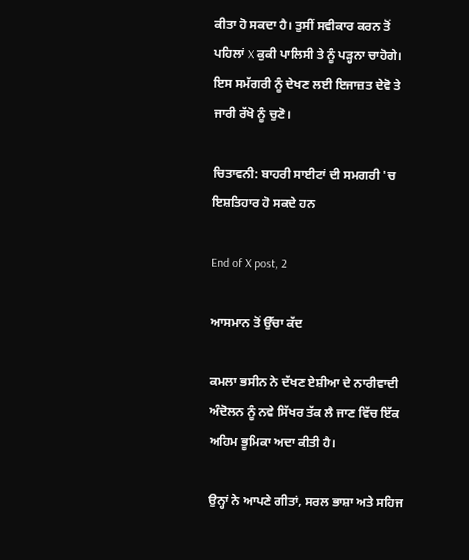ਕੀਤਾ ਹੋ ਸਕਦਾ ਹੈ। ਤੁਸੀਂ ਸਵੀਕਾਰ ਕਰਨ ਤੋਂ ਪਹਿਲਾਂ X ਕੁਕੀ ਪਾਲਿਸੀ ਤੇ ਨੂੰ ਪੜ੍ਹਨਾ ਚਾਹੋਗੇ। ਇਸ ਸਮੱਗਰੀ ਨੂੰ ਦੇਖਣ ਲਈ ਇਜਾਜ਼ਤ ਦੇਵੋ ਤੇ ਜਾਰੀ ਰੱਖੋ ਨੂੰ ਚੁਣੋ।

ਚਿਤਾਵਨੀ: ਬਾਹਰੀ ਸਾਈਟਾਂ ਦੀ ਸਮਗਰੀ 'ਚ ਇਸ਼ਤਿਹਾਰ ਹੋ ਸਕਦੇ ਹਨ

End of X post, 2

ਆਸਮਾਨ ਤੋਂ ਉੱਚਾ ਕੱਦ

ਕਮਲਾ ਭਸੀਨ ਨੇ ਦੱਖਣ ਏਸ਼ੀਆ ਦੇ ਨਾਰੀਵਾਦੀ ਅੰਦੋਲਨ ਨੂੰ ਨਵੇ ਸਿੱਖਰ ਤੱਕ ਲੈ ਜਾਣ ਵਿੱਚ ਇੱਕ ਅਹਿਮ ਭੂਮਿਕਾ ਅਦਾ ਕੀਤੀ ਹੈ।

ਉਨ੍ਹਾਂ ਨੇ ਆਪਣੇ ਗੀਤਾਂ, ਸਰਲ ਭਾਸ਼ਾ ਅਤੇ ਸਹਿਜ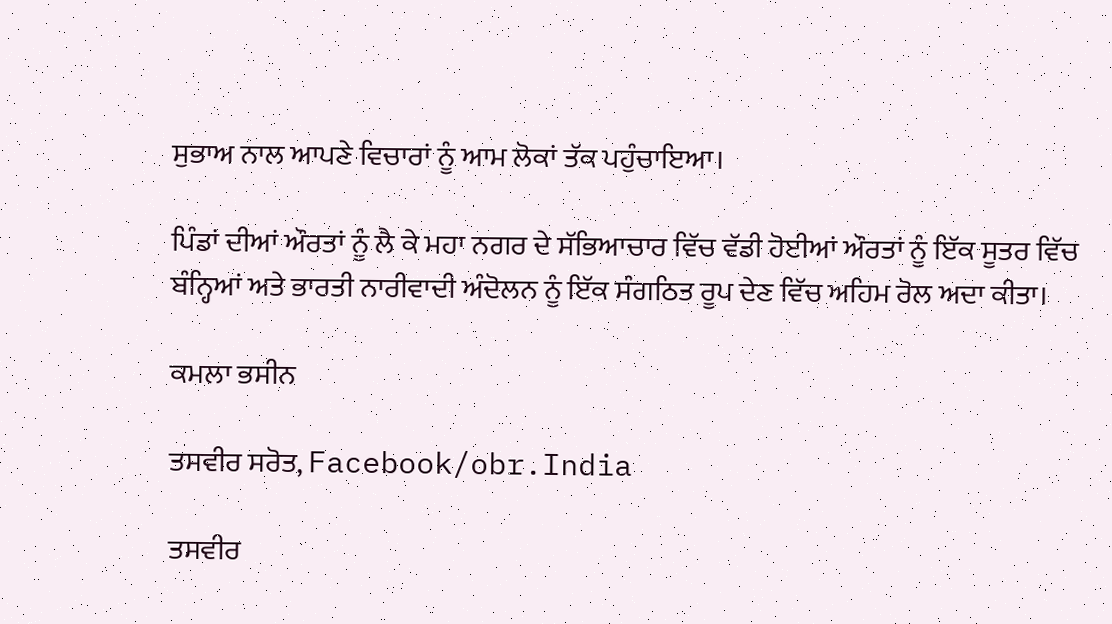ਸੁਭਾਅ ਨਾਲ ਆਪਣੇ ਵਿਚਾਰਾਂ ਨੂੰ ਆਮ ਲੋਕਾਂ ਤੱਕ ਪਹੁੰਚਾਇਆ।

ਪਿੰਡਾਂ ਦੀਆਂ ਔਰਤਾਂ ਨੂੰ ਲੈ ਕੇ ਮਹਾ ਨਗਰ ਦੇ ਸੱਭਿਆਚਾਰ ਵਿੱਚ ਵੱਡੀ ਹੋਈਆਂ ਔਰਤਾਂ ਨੂੰ ਇੱਕ ਸੂਤਰ ਵਿੱਚ ਬੰਨ੍ਹਿਆਂ ਅਤੇ ਭਾਰਤੀ ਨਾਰੀਵਾਦੀ ਅੰਦੋਲਨ ਨੂੰ ਇੱਕ ਸੰਗਠਿਤ ਰੂਪ ਦੇਣ ਵਿੱਚ ਅਹਿਮ ਰੋਲ ਅਦਾ ਕੀਤਾ।

ਕਮਲਾ ਭਸੀਨ

ਤਸਵੀਰ ਸਰੋਤ, Facebook/obr.India

ਤਸਵੀਰ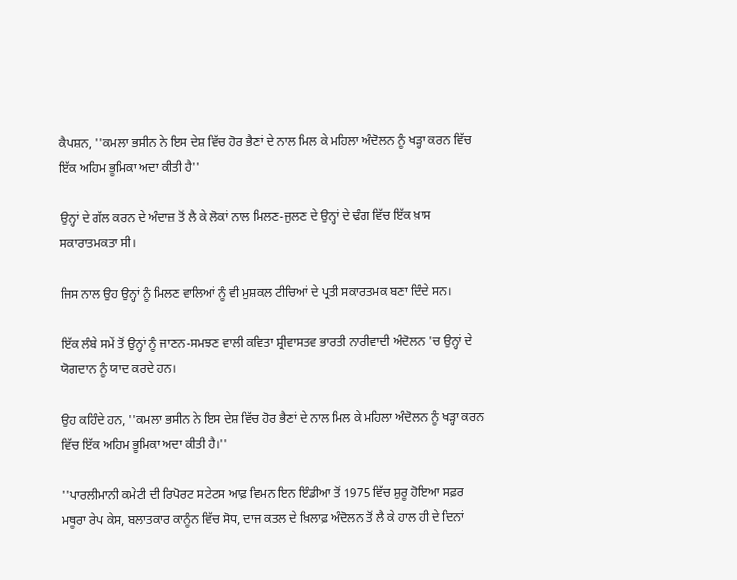ਕੈਪਸ਼ਨ, ''ਕਮਲਾ ਭਸੀਨ ਨੇ ਇਸ ਦੇਸ਼ ਵਿੱਚ ਹੋਰ ਭੈਣਾਂ ਦੇ ਨਾਲ ਮਿਲ ਕੇ ਮਹਿਲਾ ਅੰਦੋਲਨ ਨੂੰ ਖੜ੍ਹਾ ਕਰਨ ਵਿੱਚ ਇੱਕ ਅਹਿਮ ਭੂਮਿਕਾ ਅਦਾ ਕੀਤੀ ਹੈ''

ਉਨ੍ਹਾਂ ਦੇ ਗੱਲ ਕਰਨ ਦੇ ਅੰਦਾਜ਼ ਤੋਂ ਲੈ ਕੇ ਲੋਕਾਂ ਨਾਲ ਮਿਲਣ-ਜੁਲਣ ਦੇ ਉਨ੍ਹਾਂ ਦੇ ਢੰਗ ਵਿੱਚ ਇੱਕ ਖ਼ਾਸ ਸਕਾਰਾਤਮਕਤਾ ਸੀ।

ਜਿਸ ਨਾਲ ਉਹ ਉਨ੍ਹਾਂ ਨੂੰ ਮਿਲਣ ਵਾਲਿਆਂ ਨੂੰ ਵੀ ਮੁਸ਼ਕਲ ਟੀਚਿਆਂ ਦੇ ਪ੍ਰਤੀ ਸਕਾਰਤਮਕ ਬਣਾ ਦਿੰਦੇ ਸਨ।

ਇੱਕ ਲੰਬੇ ਸਮੇਂ ਤੋਂ ਉਨ੍ਹਾਂ ਨੂੰ ਜਾਣਨ-ਸਮਝਣ ਵਾਲੀ ਕਵਿਤਾ ਸ਼੍ਰੀਵਾਸਤਵ ਭਾਰਤੀ ਨਾਰੀਵਾਦੀ ਅੰਦੋਲਨ 'ਚ ਉਨ੍ਹਾਂ ਦੇ ਯੋਗਦਾਨ ਨੂੰ ਯਾਦ ਕਰਦੇ ਹਨ।

ਉਹ ਕਹਿੰਦੇ ਹਨ, ''ਕਮਲਾ ਭਸੀਨ ਨੇ ਇਸ ਦੇਸ਼ ਵਿੱਚ ਹੋਰ ਭੈਣਾਂ ਦੇ ਨਾਲ ਮਿਲ ਕੇ ਮਹਿਲਾ ਅੰਦੋਲਨ ਨੂੰ ਖੜ੍ਹਾ ਕਰਨ ਵਿੱਚ ਇੱਕ ਅਹਿਮ ਭੂਮਿਕਾ ਅਦਾ ਕੀਤੀ ਹੈ।''

''ਪਾਰਲੀਮਾਨੀ ਕਮੇਟੀ ਦੀ ਰਿਪੋਰਟ ਸਟੇਟਸ ਆਫ਼ ਵਿਮਨ ਇਨ ਇੰਡੀਆ ਤੋਂ 1975 ਵਿੱਚ ਸ਼ੁਰੂ ਹੋਇਆ ਸਫ਼ਰ ਮਥੂਰਾ ਰੇਪ ਕੇਸ, ਬਲਾਤਕਾਰ ਕਾਨੂੰਨ ਵਿੱਚ ਸੋਧ, ਦਾਜ ਕਤਲ ਦੇ ਖ਼ਿਲਾਫ਼ ਅੰਦੋਲਨ ਤੋਂ ਲੈ ਕੇ ਹਾਲ ਹੀ ਦੇ ਦਿਨਾਂ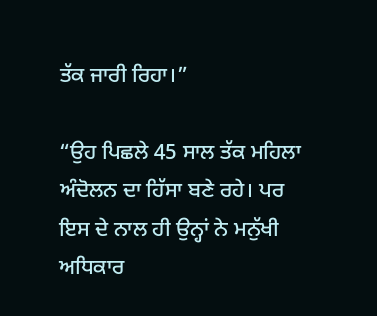ਤੱਕ ਜਾਰੀ ਰਿਹਾ।”

“ਉਹ ਪਿਛਲੇ 45 ਸਾਲ ਤੱਕ ਮਹਿਲਾ ਅੰਦੋਲਨ ਦਾ ਹਿੱਸਾ ਬਣੇ ਰਹੇ। ਪਰ ਇਸ ਦੇ ਨਾਲ ਹੀ ਉਨ੍ਹਾਂ ਨੇ ਮਨੁੱਖੀ ਅਧਿਕਾਰ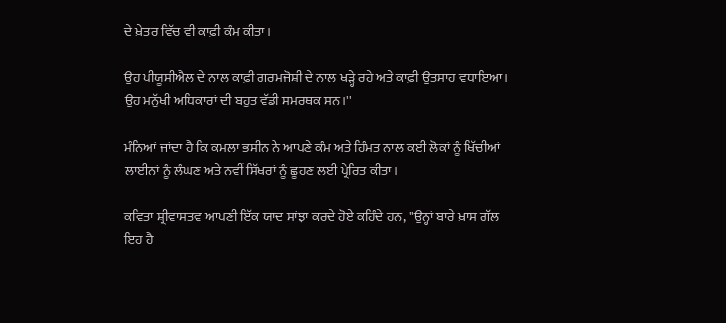ਦੇ ਖ਼ੇਤਰ ਵਿੱਚ ਵੀ ਕਾਫ਼ੀ ਕੰਮ ਕੀਤਾ।

ਉਹ ਪੀਯੂਸੀਐਲ ਦੇ ਨਾਲ ਕਾਫ਼ੀ ਗਰਮਜੋਸ਼ੀ ਦੇ ਨਾਲ ਖੜ੍ਹੇ ਰਹੇ ਅਤੇ ਕਾਫ਼ੀ ਉਤਸਾਹ ਵਧਾਇਆ। ਉਹ ਮਨੁੱਖੀ ਅਧਿਕਾਰਾਂ ਦੀ ਬਹੁਤ ਵੱਡੀ ਸਮਰਥਕ ਸਨ।''

ਮੰਨਿਆਂ ਜਾਂਦਾ ਹੈ ਕਿ ਕਮਲਾ ਭਸੀਨ ਨੇ ਆਪਣੇ ਕੰਮ ਅਤੇ ਹਿੰਮਤ ਨਾਲ ਕਈ ਲੋਕਾਂ ਨੂੰ ਖਿੱਚੀਆਂ ਲਾਈਨਾਂ ਨੂੰ ਲੰਘਣ ਅਤੇ ਨਵੀਂ ਸਿੱਖਰਾਂ ਨੂੰ ਛੂਹਣ ਲਈ ਪ੍ਰੇਰਿਤ ਕੀਤਾ।

ਕਵਿਤਾ ਸ਼੍ਰੀਵਾਸਤਵ ਆਪਣੀ ਇੱਕ ਯਾਦ ਸਾਂਝਾ ਕਰਦੇ ਹੋਏ ਕਹਿੰਦੇ ਹਨ, ''ਉਨ੍ਹਾਂ ਬਾਰੇ ਖ਼ਾਸ ਗੱਲ ਇਹ ਹੈ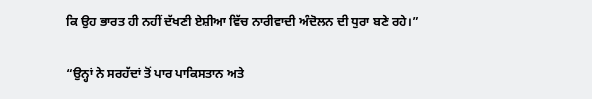ਕਿ ਉਹ ਭਾਰਤ ਹੀ ਨਹੀਂ ਦੱਖਣੀ ਏਸ਼ੀਆ ਵਿੱਚ ਨਾਰੀਵਾਦੀ ਅੰਦੋਲਨ ਦੀ ਧੁਰਾ ਬਣੇ ਰਹੇ।”

“ਉਨ੍ਹਾਂ ਨੇ ਸਰਹੱਦਾਂ ਤੋਂ ਪਾਰ ਪਾਕਿਸਤਾਨ ਅਤੇ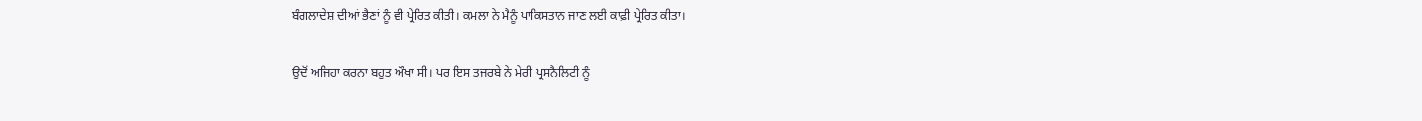ਬੰਗਲਾਦੇਸ਼ ਦੀਆਂ ਭੈਣਾਂ ਨੂੰ ਵੀ ਪ੍ਰੇਰਿਤ ਕੀਤੀ। ਕਮਲਾ ਨੇ ਮੈਨੂੰ ਪਾਕਿਸਤਾਨ ਜਾਣ ਲਈ ਕਾਫ਼ੀ ਪ੍ਰੇਰਿਤ ਕੀਤਾ।

ਉਦੋਂ ਅਜਿਹਾ ਕਰਨਾ ਬਹੁਤ ਔਖਾ ਸੀ। ਪਰ ਇਸ ਤਜਰਬੇ ਨੇ ਮੇਰੀ ਪ੍ਰਸਨੈਲਿਟੀ ਨੂੰ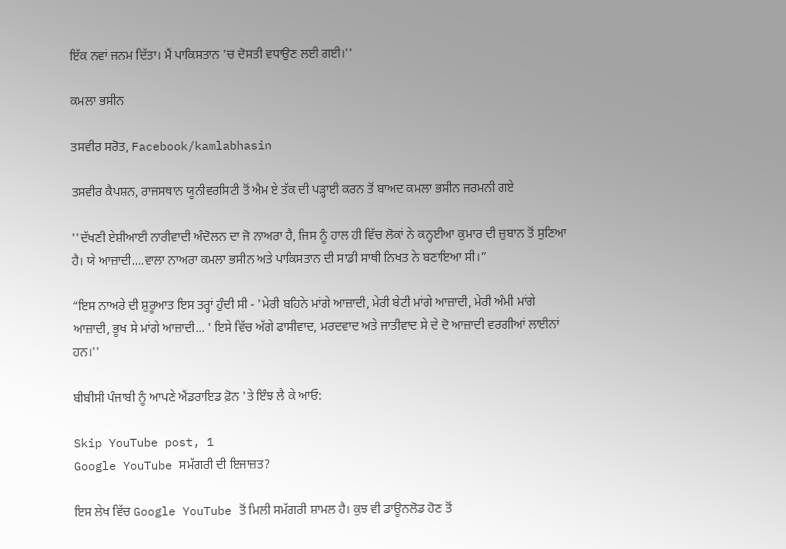ਇੱਕ ਨਵਾਂ ਜਨਮ ਦਿੱਤਾ। ਮੈਂ ਪਾਕਿਸਤਾਨ 'ਚ ਦੋਸਤੀ ਵਧਾਉਣ ਲਈ ਗਈ।''

ਕਮਲਾ ਭਸੀਨ

ਤਸਵੀਰ ਸਰੋਤ, Facebook/kamlabhasin

ਤਸਵੀਰ ਕੈਪਸ਼ਨ, ਰਾਜਸਥਾਨ ਯੂਨੀਵਰਸਿਟੀ ਤੋਂ ਐਮ ਏ ਤੱਕ ਦੀ ਪੜ੍ਹਾਈ ਕਰਨ ਤੋਂ ਬਾਅਦ ਕਮਲਾ ਭਸੀਨ ਜਰਮਨੀ ਗਏ

''ਦੱਖਣੀ ਏਸ਼ੀਆਈ ਨਾਰੀਵਾਦੀ ਅੰਦੋਲਨ ਦਾ ਜੋ ਨਾਅਰਾ ਹੈ, ਜਿਸ ਨੂੰ ਹਾਲ ਹੀ ਵਿੱਚ ਲੋਕਾਂ ਨੇ ਕਨ੍ਹਈਆ ਕੁਮਾਰ ਦੀ ਜ਼ੁਬਾਨ ਤੋਂ ਸੁਣਿਆ ਹੈ। ਯੇ ਆਜ਼ਾਦੀ....ਵਾਲਾ ਨਾਅਰਾ ਕਮਲਾ ਭਸੀਨ ਅਤੇ ਪਾਕਿਸਤਾਨ ਦੀ ਸਾਡੀ ਸਾਥੀ ਨਿਖਤ ਨੇ ਬਣਾਇਆ ਸੀ।”

“ਇਸ ਨਾਅਰੇ ਦੀ ਸ਼ੁਰੂਆਤ ਇਸ ਤਰ੍ਹਾਂ ਹੁੰਦੀ ਸੀ - 'ਮੇਰੀ ਬਹਿਨੇ ਮਾਂਗੇ ਆਜ਼ਾਦੀ, ਮੇਰੀ ਬੇਟੀ ਮਾਂਗੇ ਆਜ਼ਾਦੀ, ਮੇਰੀ ਅੰਮੀ ਮਾਂਗੇ ਆਜ਼ਾਦੀ, ਭੂਖ ਸੇ ਮਾਂਗੇ ਆਜ਼ਾਦੀ... ' ਇਸੇ ਵਿੱਚ ਅੱਗੇ ਫਾਸੀਵਾਦ, ਮਰਦਵਾਦ ਅਤੇ ਜਾਤੀਵਾਦ ਸੇ ਦੇ ਦੋ ਆਜ਼ਾਦੀ ਵਰਗੀਆਂ ਲਾਈਨਾਂ ਹਨ।''

ਬੀਬੀਸੀ ਪੰਜਾਬੀ ਨੂੰ ਆਪਣੇ ਐਂਡਰਾਇਡ ਫ਼ੋਨ 'ਤੇ ਇੰਝ ਲੈ ਕੇ ਆਓ:

Skip YouTube post, 1
Google YouTube ਸਮੱਗਰੀ ਦੀ ਇਜਾਜ਼ਤ?

ਇਸ ਲੇਖ ਵਿੱਚ Google YouTube ਤੋਂ ਮਿਲੀ ਸਮੱਗਰੀ ਸ਼ਾਮਲ ਹੈ। ਕੁਝ ਵੀ ਡਾਊਨਲੋਡ ਹੋਣ ਤੋਂ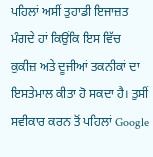ਪਹਿਲਾਂ ਅਸੀਂ ਤੁਹਾਡੀ ਇਜਾਜ਼ਤ ਮੰਗਦੇ ਹਾਂ ਕਿਉਂਕਿ ਇਸ ਵਿੱਚ ਕੁਕੀਜ਼ ਅਤੇ ਦੂਜੀਆਂ ਤਕਨੀਕਾਂ ਦਾ ਇਸਤੇਮਾਲ ਕੀਤਾ ਹੋ ਸਕਦਾ ਹੈ। ਤੁਸੀਂ ਸਵੀਕਾਰ ਕਰਨ ਤੋਂ ਪਹਿਲਾਂ Google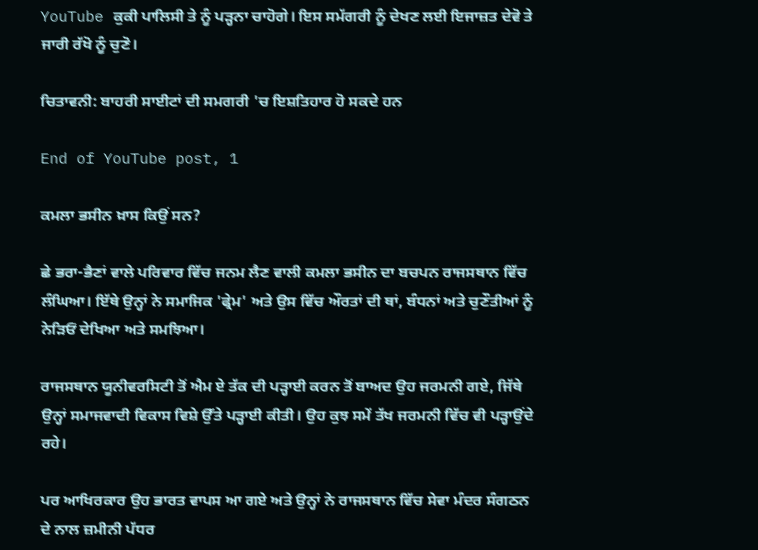YouTube ਕੁਕੀ ਪਾਲਿਸੀ ਤੇ ਨੂੰ ਪੜ੍ਹਨਾ ਚਾਹੋਗੇ। ਇਸ ਸਮੱਗਰੀ ਨੂੰ ਦੇਖਣ ਲਈ ਇਜਾਜ਼ਤ ਦੇਵੋ ਤੇ ਜਾਰੀ ਰੱਖੋ ਨੂੰ ਚੁਣੋ।

ਚਿਤਾਵਨੀ: ਬਾਹਰੀ ਸਾਈਟਾਂ ਦੀ ਸਮਗਰੀ 'ਚ ਇਸ਼ਤਿਹਾਰ ਹੋ ਸਕਦੇ ਹਨ

End of YouTube post, 1

ਕਮਲਾ ਭਸੀਨ ਖ਼ਾਸ ਕਿਉਂ ਸਨ?

ਛੇ ਭਰਾ-ਭੈਣਾਂ ਵਾਲੇ ਪਰਿਵਾਰ ਵਿੱਚ ਜਨਮ ਲੈਣ ਵਾਲੀ ਕਮਲਾ ਭਸੀਨ ਦਾ ਬਚਪਨ ਰਾਜਸਥਾਨ ਵਿੱਚ ਲੰਘਿਆ। ਇੱਥੇ ਉਨ੍ਹਾਂ ਨੇ ਸਮਾਜਿਕ 'ਫ੍ਰੇਮ' ਅਤੇ ਉਸ ਵਿੱਚ ਔਰਤਾਂ ਦੀ ਥਾਂ, ਬੰਧਨਾਂ ਅਤੇ ਚੁਣੌਤੀਆਂ ਨੂੰ ਨੇੜਿਓਂ ਦੇਖਿਆ ਅਤੇ ਸਮਝਿਆ।

ਰਾਜਸਥਾਨ ਯੂਨੀਵਰਸਿਟੀ ਤੋਂ ਐਮ ਏ ਤੱਕ ਦੀ ਪੜ੍ਹਾਈ ਕਰਨ ਤੋਂ ਬਾਅਦ ਉਹ ਜਰਮਨੀ ਗਏ, ਜਿੱਥੇ ਉਨ੍ਹਾਂ ਸਮਾਜਵਾਦੀ ਵਿਕਾਸ ਵਿਸ਼ੇ ਉੱਤੇ ਪੜ੍ਹਾਈ ਕੀਤੀ। ਉਹ ਕੁਝ ਸਮੇਂ ਤੱਖ ਜਰਮਨੀ ਵਿੱਚ ਵੀ ਪੜ੍ਹਾਉਂਦੇ ਰਹੇ।

ਪਰ ਆਖਿਰਕਾਰ ਉਹ ਭਾਰਤ ਵਾਪਸ ਆ ਗਏ ਅਤੇ ਉਨ੍ਹਾਂ ਨੇ ਰਾਜਸਥਾਨ ਵਿੱਚ ਸੇਵਾ ਮੰਦਰ ਸੰਗਠਨ ਦੇ ਨਾਲ ਜ਼ਮੀਨੀ ਪੱਧਰ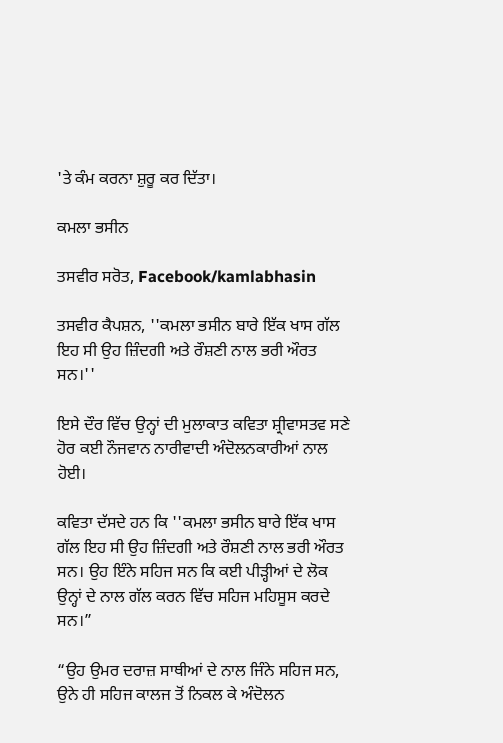'ਤੇ ਕੰਮ ਕਰਨਾ ਸ਼ੁਰੂ ਕਰ ਦਿੱਤਾ।

ਕਮਲਾ ਭਸੀਨ

ਤਸਵੀਰ ਸਰੋਤ, Facebook/kamlabhasin

ਤਸਵੀਰ ਕੈਪਸ਼ਨ, ''ਕਮਲਾ ਭਸੀਨ ਬਾਰੇ ਇੱਕ ਖਾਸ ਗੱਲ ਇਹ ਸੀ ਉਹ ਜ਼ਿੰਦਗੀ ਅਤੇ ਰੌਸ਼ਣੀ ਨਾਲ ਭਰੀ ਔਰਤ ਸਨ।''

ਇਸੇ ਦੌਰ ਵਿੱਚ ਉਨ੍ਹਾਂ ਦੀ ਮੁਲਾਕਾਤ ਕਵਿਤਾ ਸ਼੍ਰੀਵਾਸਤਵ ਸਣੇ ਹੋਰ ਕਈ ਨੌਜਵਾਨ ਨਾਰੀਵਾਦੀ ਅੰਦੋਲਨਕਾਰੀਆਂ ਨਾਲ ਹੋਈ।

ਕਵਿਤਾ ਦੱਸਦੇ ਹਨ ਕਿ ''ਕਮਲਾ ਭਸੀਨ ਬਾਰੇ ਇੱਕ ਖਾਸ ਗੱਲ ਇਹ ਸੀ ਉਹ ਜ਼ਿੰਦਗੀ ਅਤੇ ਰੌਸ਼ਣੀ ਨਾਲ ਭਰੀ ਔਰਤ ਸਨ। ਉਹ ਇੰਨੇ ਸਹਿਜ ਸਨ ਕਿ ਕਈ ਪੀੜ੍ਹੀਆਂ ਦੇ ਲੋਕ ਉਨ੍ਹਾਂ ਦੇ ਨਾਲ ਗੱਲ ਕਰਨ ਵਿੱਚ ਸਹਿਜ ਮਹਿਸੂਸ ਕਰਦੇ ਸਨ।”

“ਉਹ ਉਮਰ ਦਰਾਜ਼ ਸਾਥੀਆਂ ਦੇ ਨਾਲ ਜਿੰਨੇ ਸਹਿਜ ਸਨ, ਉਨੇ ਹੀ ਸਹਿਜ ਕਾਲਜ ਤੋਂ ਨਿਕਲ ਕੇ ਅੰਦੋਲਨ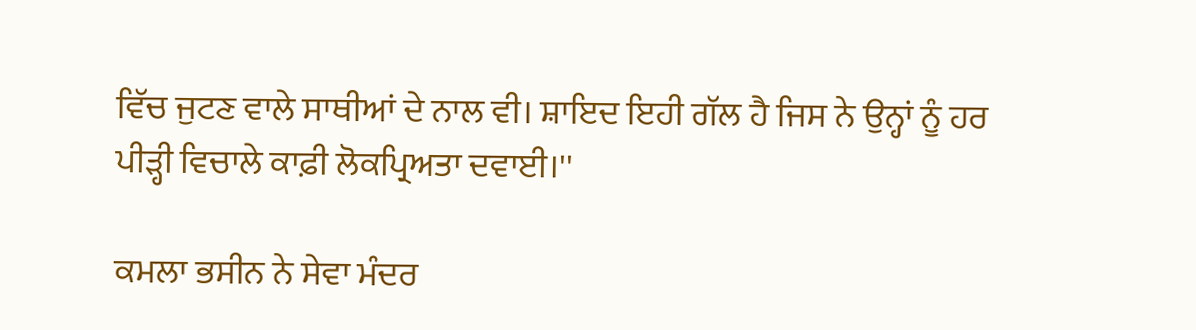ਵਿੱਚ ਜੁਟਣ ਵਾਲੇ ਸਾਥੀਆਂ ਦੇ ਨਾਲ ਵੀ। ਸ਼ਾਇਦ ਇਹੀ ਗੱਲ ਹੈ ਜਿਸ ਨੇ ਉਨ੍ਹਾਂ ਨੂੰ ਹਰ ਪੀੜ੍ਹੀ ਵਿਚਾਲੇ ਕਾਫ਼ੀ ਲੋਕਪ੍ਰਿਅਤਾ ਦਵਾਈ।''

ਕਮਲਾ ਭਸੀਨ ਨੇ ਸੇਵਾ ਮੰਦਰ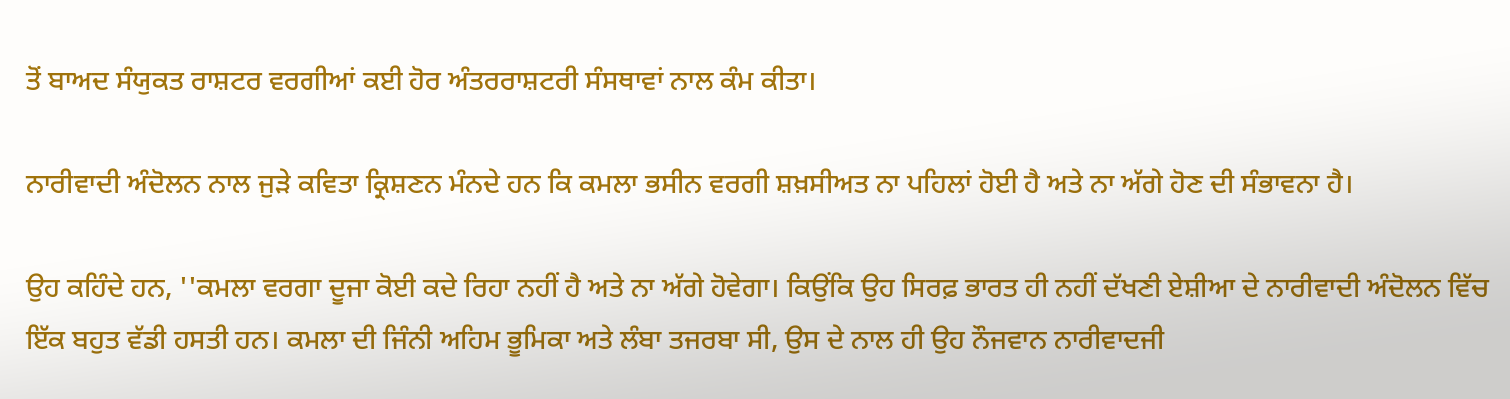ਤੋਂ ਬਾਅਦ ਸੰਯੁਕਤ ਰਾਸ਼ਟਰ ਵਰਗੀਆਂ ਕਈ ਹੋਰ ਅੰਤਰਰਾਸ਼ਟਰੀ ਸੰਸਥਾਵਾਂ ਨਾਲ ਕੰਮ ਕੀਤਾ।

ਨਾਰੀਵਾਦੀ ਅੰਦੋਲਨ ਨਾਲ ਜੁੜੇ ਕਵਿਤਾ ਕ੍ਰਿਸ਼ਣਨ ਮੰਨਦੇ ਹਨ ਕਿ ਕਮਲਾ ਭਸੀਨ ਵਰਗੀ ਸ਼ਖ਼ਸੀਅਤ ਨਾ ਪਹਿਲਾਂ ਹੋਈ ਹੈ ਅਤੇ ਨਾ ਅੱਗੇ ਹੋਣ ਦੀ ਸੰਭਾਵਨਾ ਹੈ।

ਉਹ ਕਹਿੰਦੇ ਹਨ, ''ਕਮਲਾ ਵਰਗਾ ਦੂਜਾ ਕੋਈ ਕਦੇ ਰਿਹਾ ਨਹੀਂ ਹੈ ਅਤੇ ਨਾ ਅੱਗੇ ਹੋਵੇਗਾ। ਕਿਉਂਕਿ ਉਹ ਸਿਰਫ਼ ਭਾਰਤ ਹੀ ਨਹੀਂ ਦੱਖਣੀ ਏਸ਼ੀਆ ਦੇ ਨਾਰੀਵਾਦੀ ਅੰਦੋਲਨ ਵਿੱਚ ਇੱਕ ਬਹੁਤ ਵੱਡੀ ਹਸਤੀ ਹਨ। ਕਮਲਾ ਦੀ ਜਿੰਨੀ ਅਹਿਮ ਭੂਮਿਕਾ ਅਤੇ ਲੰਬਾ ਤਜਰਬਾ ਸੀ, ਉਸ ਦੇ ਨਾਲ ਹੀ ਉਹ ਨੌਜਵਾਨ ਨਾਰੀਵਾਦਜੀ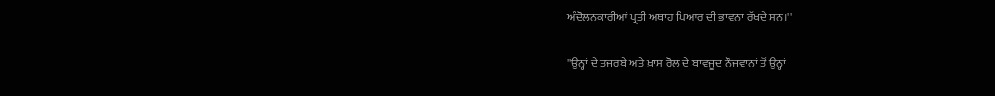ਅੰਦੋਲਨਕਾਰੀਆਂ ਪ੍ਰਤੀ ਅਥਾਹ ਪਿਆਰ ਦੀ ਭਾਵਨਾ ਰੱਖਦੇ ਸਨ।''

''ਉਨ੍ਹਾਂ ਦੇ ਤਜਰਬੇ ਅਤੇ ਖ਼ਾਸ ਰੋਲ ਦੇ ਬਾਵਜੂਦ ਨੌਜਵਾਨਾਂ ਤੋਂ ਉਨ੍ਹਾਂ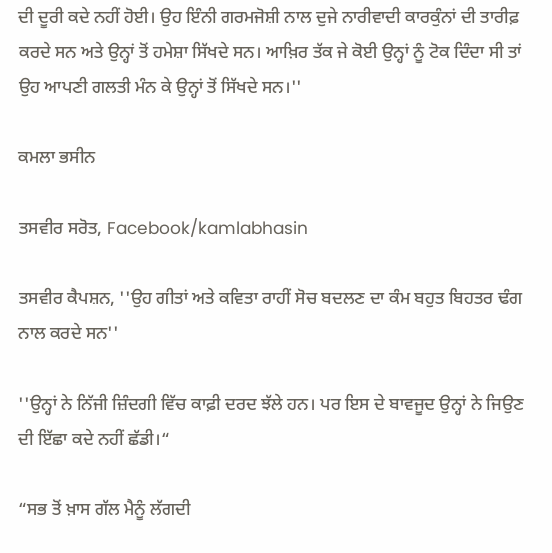ਦੀ ਦੂਰੀ ਕਦੇ ਨਹੀਂ ਹੋਈ। ਉਹ ਇੰਨੀ ਗਰਮਜੋਸ਼ੀ ਨਾਲ ਦੁਜੇ ਨਾਰੀਵਾਦੀ ਕਾਰਕੁੰਨਾਂ ਦੀ ਤਾਰੀਫ਼ ਕਰਦੇ ਸਨ ਅਤੇ ਉਨ੍ਹਾਂ ਤੋਂ ਹਮੇਸ਼ਾ ਸਿੱਖਦੇ ਸਨ। ਆਖ਼ਿਰ ਤੱਕ ਜੇ ਕੋਈ ਉਨ੍ਹਾਂ ਨੂੰ ਟੋਕ ਦਿੰਦਾ ਸੀ ਤਾਂ ਉਹ ਆਪਣੀ ਗਲਤੀ ਮੰਨ ਕੇ ਉਨ੍ਹਾਂ ਤੋਂ ਸਿੱਖਦੇ ਸਨ।''

ਕਮਲਾ ਭਸੀਨ

ਤਸਵੀਰ ਸਰੋਤ, Facebook/kamlabhasin

ਤਸਵੀਰ ਕੈਪਸ਼ਨ, ''ਉਹ ਗੀਤਾਂ ਅਤੇ ਕਵਿਤਾ ਰਾਹੀਂ ਸੋਚ ਬਦਲਣ ਦਾ ਕੰਮ ਬਹੁਤ ਬਿਹਤਰ ਢੰਗ ਨਾਲ ਕਰਦੇ ਸਨ''

''ਉਨ੍ਹਾਂ ਨੇ ਨਿੱਜੀ ਜ਼ਿੰਦਗੀ ਵਿੱਚ ਕਾਫ਼ੀ ਦਰਦ ਝੱਲੇ ਹਨ। ਪਰ ਇਸ ਦੇ ਬਾਵਜੂਦ ਉਨ੍ਹਾਂ ਨੇ ਜਿਉਣ ਦੀ ਇੱਛਾ ਕਦੇ ਨਹੀਂ ਛੱਡੀ।“

“ਸਭ ਤੋਂ ਖ਼ਾਸ ਗੱਲ ਮੈਨੂੰ ਲੱਗਦੀ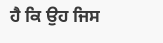ਹੈ ਕਿ ਉਹ ਜਿਸ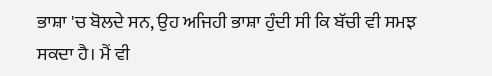ਭਾਸ਼ਾ 'ਚ ਬੋਲਦੇ ਸਨ, ਉਹ ਅਜਿਹੀ ਭਾਸ਼ਾ ਹੁੰਦੀ ਸੀ ਕਿ ਬੱਚੀ ਵੀ ਸਮਝ ਸਕਦਾ ਹੈ। ਮੈਂ ਵੀ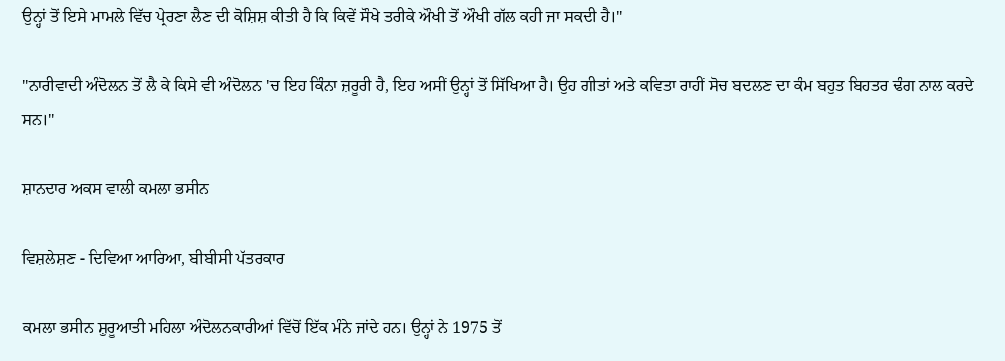ਉਨ੍ਹਾਂ ਤੋਂ ਇਸੇ ਮਾਮਲੇ ਵਿੱਚ ਪ੍ਰੇਰਣਾ ਲੈਣ ਦੀ ਕੋਸ਼ਿਸ਼ ਕੀਤੀ ਹੈ ਕਿ ਕਿਵੇਂ ਸੌਖੇ ਤਰੀਕੇ ਔਖੀ ਤੋਂ ਔਖੀ ਗੱਲ ਕਹੀ ਜਾ ਸਕਦੀ ਹੈ।''

''ਨਾਰੀਵਾਦੀ ਅੰਦੋਲਨ ਤੋਂ ਲੈ ਕੇ ਕਿਸੇ ਵੀ ਅੰਦੋਲਨ 'ਚ ਇਹ ਕਿੰਨਾ ਜ਼ਰੂਰੀ ਹੈ, ਇਹ ਅਸੀਂ ਉਨ੍ਹਾਂ ਤੋਂ ਸਿੱਖਿਆ ਹੈ। ਉਹ ਗੀਤਾਂ ਅਤੇ ਕਵਿਤਾ ਰਾਹੀਂ ਸੋਚ ਬਦਲਣ ਦਾ ਕੰਮ ਬਹੁਤ ਬਿਹਤਰ ਢੰਗ ਨਾਲ ਕਰਦੇ ਸਨ।''

ਸ਼ਾਨਦਾਰ ਅਕਸ ਵਾਲੀ ਕਮਲਾ ਭਸੀਨ

ਵਿਸ਼ਲੇਸ਼ਣ - ਦਿਵਿਆ ਆਰਿਆ, ਬੀਬੀਸੀ ਪੱਤਰਕਾਰ

ਕਮਲਾ ਭਸੀਨ ਸ਼ੁਰੂਆਤੀ ਮਹਿਲਾ ਅੰਦੋਲਨਕਾਰੀਆਂ ਵਿੱਚੋਂ ਇੱਕ ਮੰਨੇ ਜਾਂਦੇ ਹਨ। ਉਨ੍ਹਾਂ ਨੇ 1975 ਤੋਂ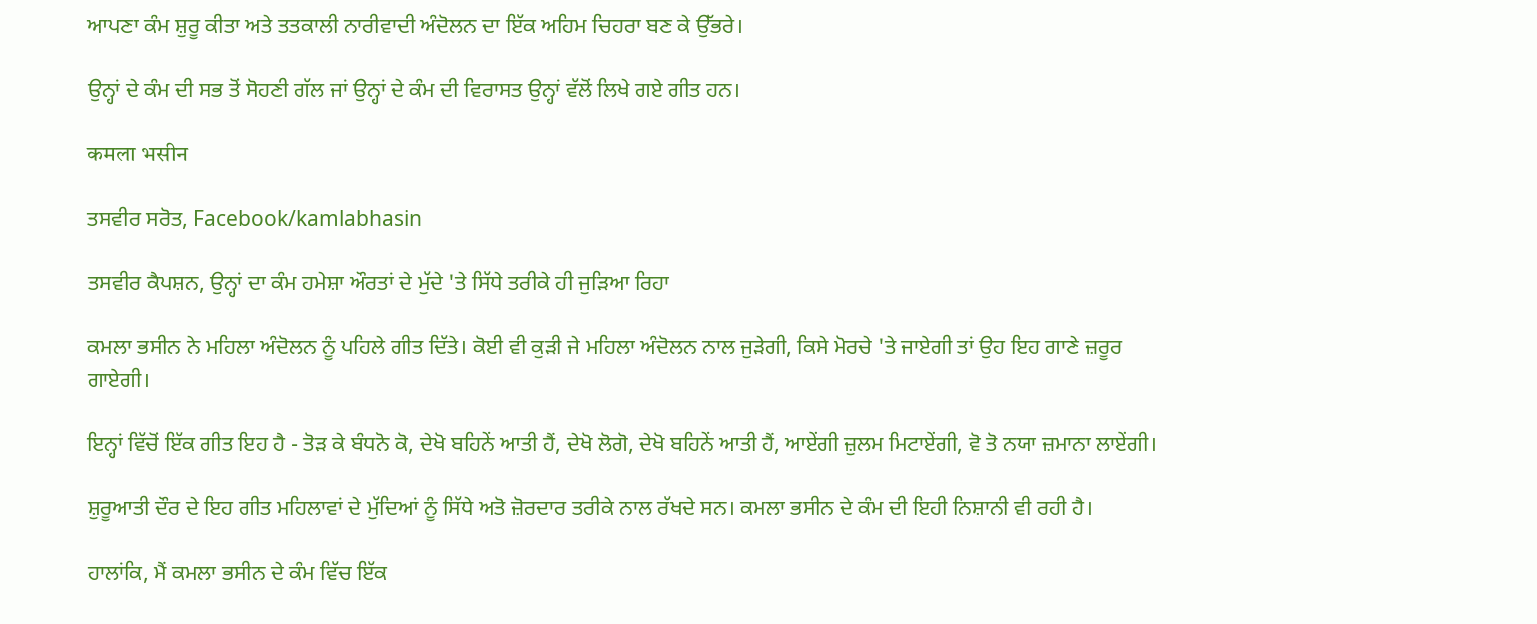ਆਪਣਾ ਕੰਮ ਸ਼ੁਰੂ ਕੀਤਾ ਅਤੇ ਤਤਕਾਲੀ ਨਾਰੀਵਾਦੀ ਅੰਦੋਲਨ ਦਾ ਇੱਕ ਅਹਿਮ ਚਿਹਰਾ ਬਣ ਕੇ ਉੱਭਰੇ।

ਉਨ੍ਹਾਂ ਦੇ ਕੰਮ ਦੀ ਸਭ ਤੋਂ ਸੋਹਣੀ ਗੱਲ ਜਾਂ ਉਨ੍ਹਾਂ ਦੇ ਕੰਮ ਦੀ ਵਿਰਾਸਤ ਉਨ੍ਹਾਂ ਵੱਲੋਂ ਲਿਖੇ ਗਏ ਗੀਤ ਹਨ।

कमला भसीन

ਤਸਵੀਰ ਸਰੋਤ, Facebook/kamlabhasin

ਤਸਵੀਰ ਕੈਪਸ਼ਨ, ਉਨ੍ਹਾਂ ਦਾ ਕੰਮ ਹਮੇਸ਼ਾ ਔਰਤਾਂ ਦੇ ਮੁੱਦੇ 'ਤੇ ਸਿੱਧੇ ਤਰੀਕੇ ਹੀ ਜੁੜਿਆ ਰਿਹਾ

ਕਮਲਾ ਭਸੀਨ ਨੇ ਮਹਿਲਾ ਅੰਦੋਲਨ ਨੂੰ ਪਹਿਲੇ ਗੀਤ ਦਿੱਤੇ। ਕੋਈ ਵੀ ਕੁੜੀ ਜੇ ਮਹਿਲਾ ਅੰਦੋਲਨ ਨਾਲ ਜੁੜੇਗੀ, ਕਿਸੇ ਮੋਰਚੇ 'ਤੇ ਜਾਏਗੀ ਤਾਂ ਉਹ ਇਹ ਗਾਣੇ ਜ਼ਰੂਰ ਗਾਏਗੀ।

ਇਨ੍ਹਾਂ ਵਿੱਚੋਂ ਇੱਕ ਗੀਤ ਇਹ ਹੈ - ਤੋੜ ਕੇ ਬੰਧਨੋ ਕੋ, ਦੇਖੋ ਬਹਿਨੇਂ ਆਤੀ ਹੈਂ, ਦੇਖੋ ਲੋਗੋ, ਦੇਖੋ ਬਹਿਨੇਂ ਆਤੀ ਹੈਂ, ਆਏਂਗੀ ਜ਼ੁਲਮ ਮਿਟਾਏਂਗੀ, ਵੋ ਤੋ ਨਯਾ ਜ਼ਮਾਨਾ ਲਾਏਂਗੀ।

ਸ਼ੁਰੂਆਤੀ ਦੌਰ ਦੇ ਇਹ ਗੀਤ ਮਹਿਲਾਵਾਂ ਦੇ ਮੁੱਦਿਆਂ ਨੂੰ ਸਿੱਧੇ ਅਤੋ ਜ਼ੋਰਦਾਰ ਤਰੀਕੇ ਨਾਲ ਰੱਖਦੇ ਸਨ। ਕਮਲਾ ਭਸੀਨ ਦੇ ਕੰਮ ਦੀ ਇਹੀ ਨਿਸ਼ਾਨੀ ਵੀ ਰਹੀ ਹੈ।

ਹਾਲਾਂਕਿ, ਮੈਂ ਕਮਲਾ ਭਸੀਨ ਦੇ ਕੰਮ ਵਿੱਚ ਇੱਕ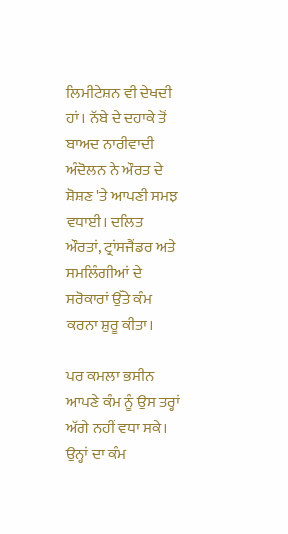ਲਿਮੀਟੇਸ਼ਨ ਵੀ ਦੇਖਦੀ ਹਾਂ। ਨੱਬੇ ਦੇ ਦਹਾਕੇ ਤੋਂ ਬਾਅਦ ਨਾਰੀਵਾਦੀ ਅੰਦੋਲਨ ਨੇ ਔਰਤ ਦੇ ਸ਼ੋਸ਼ਣ 'ਤੇ ਆਪਣੀ ਸਮਝ ਵਧਾਈ। ਦਲਿਤ ਔਰਤਾਂ, ਟ੍ਰਾਂਸਜੈਂਡਰ ਅਤੇ ਸਮਲਿੰਗੀਆਂ ਦੇ ਸਰੋਕਾਰਾਂ ਉੱਤੇ ਕੰਮ ਕਰਨਾ ਸ਼ੁਰੂ ਕੀਤਾ।

ਪਰ ਕਮਲਾ ਭਸੀਨ ਆਪਣੇ ਕੰਮ ਨੂੰ ਉਸ ਤਰ੍ਹਾਂ ਅੱਗੇ ਨਹੀਂ ਵਧਾ ਸਕੇ। ਉਨ੍ਹਾਂ ਦਾ ਕੰਮ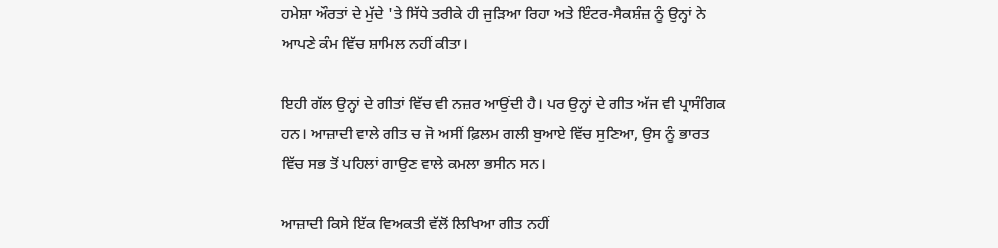ਹਮੇਸ਼ਾ ਔਰਤਾਂ ਦੇ ਮੁੱਦੇ 'ਤੇ ਸਿੱਧੇ ਤਰੀਕੇ ਹੀ ਜੁੜਿਆ ਰਿਹਾ ਅਤੇ ਇੰਟਰ-ਸੈਕਸ਼ੰਜ਼ ਨੂੰ ਉਨ੍ਹਾਂ ਨੇ ਆਪਣੇ ਕੰਮ ਵਿੱਚ ਸ਼ਾਮਿਲ ਨਹੀਂ ਕੀਤਾ।

ਇਹੀ ਗੱਲ ਉਨ੍ਹਾਂ ਦੇ ਗੀਤਾਂ ਵਿੱਚ ਵੀ ਨਜ਼ਰ ਆਉਂਦੀ ਹੈ। ਪਰ ਉਨ੍ਹਾਂ ਦੇ ਗੀਤ ਅੱਜ ਵੀ ਪ੍ਰਾਸੰਗਿਕ ਹਨ। ਆਜ਼ਾਦੀ ਵਾਲੇ ਗੀਤ ਚ ਜੋ ਅਸੀਂ ਫ਼ਿਲਮ ਗਲੀ ਬੁਆਏ ਵਿੱਚ ਸੁਣਿਆ, ਉਸ ਨੂੰ ਭਾਰਤ ਵਿੱਚ ਸਭ ਤੋਂ ਪਹਿਲਾਂ ਗਾਉਣ ਵਾਲੇ ਕਮਲਾ ਭਸੀਨ ਸਨ।

ਆਜ਼ਾਦੀ ਕਿਸੇ ਇੱਕ ਵਿਅਕਤੀ ਵੱਲੋਂ ਲਿਖਿਆ ਗੀਤ ਨਹੀਂ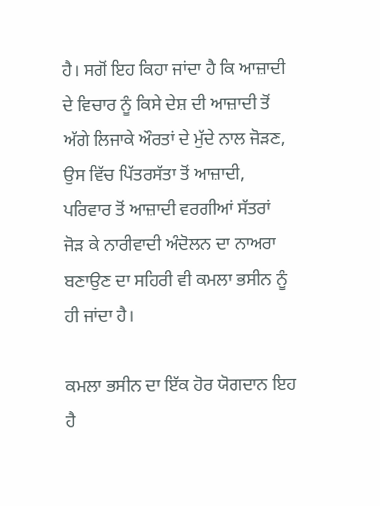ਹੈ। ਸਗੋਂ ਇਹ ਕਿਹਾ ਜਾਂਦਾ ਹੈ ਕਿ ਆਜ਼ਾਦੀ ਦੇ ਵਿਚਾਰ ਨੂੰ ਕਿਸੇ ਦੇਸ਼ ਦੀ ਆਜ਼ਾਦੀ ਤੋਂ ਅੱਗੇ ਲਿਜਾਕੇ ਔਰਤਾਂ ਦੇ ਮੁੱਦੇ ਨਾਲ ਜੋੜਣ, ਉਸ ਵਿੱਚ ਪਿੱਤਰਸੱਤਾ ਤੋਂ ਆਜ਼ਾਦੀ, ਪਰਿਵਾਰ ਤੋਂ ਆਜ਼ਾਦੀ ਵਰਗੀਆਂ ਸੱਤਰਾਂ ਜੋੜ ਕੇ ਨਾਰੀਵਾਦੀ ਅੰਦੋਲਨ ਦਾ ਨਾਅਰਾ ਬਣਾਉਣ ਦਾ ਸਹਿਰੀ ਵੀ ਕਮਲਾ ਭਸੀਨ ਨੂੰ ਹੀ ਜਾਂਦਾ ਹੈ।

ਕਮਲਾ ਭਸੀਨ ਦਾ ਇੱਕ ਹੋਰ ਯੋਗਦਾਨ ਇਹ ਹੈ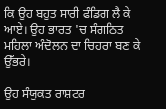ਕਿ ਉਹ ਬਹੁਤ ਸਾਰੀ ਫੰਡਿਗ ਲੈ ਕੇ ਆਏ। ਉਹ ਭਾਰਤ 'ਚ ਸੰਗਠਿਤ ਮਹਿਲਾ ਅੰਦੋਲਨ ਦਾ ਚਿਹਰਾ ਬਣ ਕੇ ਉੱਭਰੇ।

ਉਹ ਸੰਯੁਕਤ ਰਾਸ਼ਟਰ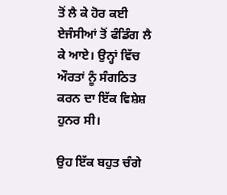ਤੋਂ ਲੈ ਕੇ ਹੋਰ ਕਈ ਏਜੰਸੀਆਂ ਤੋਂ ਫੰਡਿੰਗ ਲੈ ਕੇ ਆਏ। ਉਨ੍ਹਾਂ ਵਿੱਚ ਔਰਤਾਂ ਨੂੰ ਸੰਗਠਿਤ ਕਰਨ ਦਾ ਇੱਕ ਵਿਸ਼ੇਸ਼ ਹੁਨਰ ਸੀ।

ਉਹ ਇੱਕ ਬਹੁਤ ਚੰਗੇ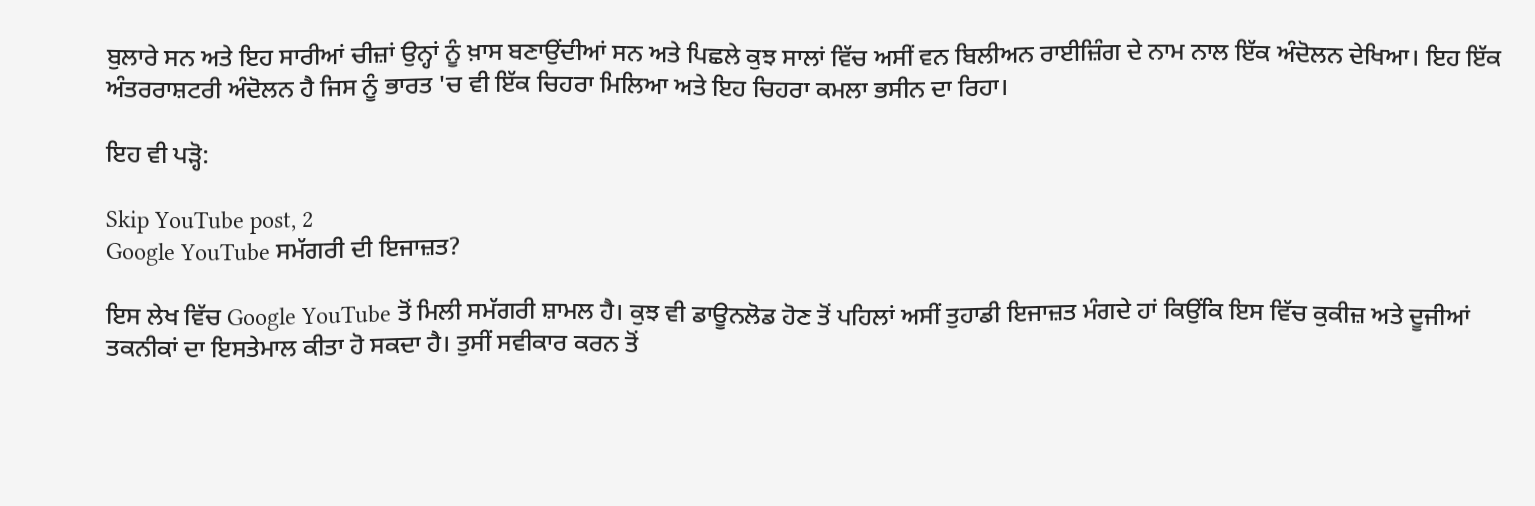ਬੁਲਾਰੇ ਸਨ ਅਤੇ ਇਹ ਸਾਰੀਆਂ ਚੀਜ਼ਾਂ ਉਨ੍ਹਾਂ ਨੂੰ ਖ਼ਾਸ ਬਣਾਉਂਦੀਆਂ ਸਨ ਅਤੇ ਪਿਛਲੇ ਕੁਝ ਸਾਲਾਂ ਵਿੱਚ ਅਸੀਂ ਵਨ ਬਿਲੀਅਨ ਰਾਈਜ਼ਿੰਗ ਦੇ ਨਾਮ ਨਾਲ ਇੱਕ ਅੰਦੋਲਨ ਦੇਖਿਆ। ਇਹ ਇੱਕ ਅੰਤਰਰਾਸ਼ਟਰੀ ਅੰਦੋਲਨ ਹੈ ਜਿਸ ਨੂੰ ਭਾਰਤ 'ਚ ਵੀ ਇੱਕ ਚਿਹਰਾ ਮਿਲਿਆ ਅਤੇ ਇਹ ਚਿਹਰਾ ਕਮਲਾ ਭਸੀਨ ਦਾ ਰਿਹਾ।

ਇਹ ਵੀ ਪੜ੍ਹੋ:

Skip YouTube post, 2
Google YouTube ਸਮੱਗਰੀ ਦੀ ਇਜਾਜ਼ਤ?

ਇਸ ਲੇਖ ਵਿੱਚ Google YouTube ਤੋਂ ਮਿਲੀ ਸਮੱਗਰੀ ਸ਼ਾਮਲ ਹੈ। ਕੁਝ ਵੀ ਡਾਊਨਲੋਡ ਹੋਣ ਤੋਂ ਪਹਿਲਾਂ ਅਸੀਂ ਤੁਹਾਡੀ ਇਜਾਜ਼ਤ ਮੰਗਦੇ ਹਾਂ ਕਿਉਂਕਿ ਇਸ ਵਿੱਚ ਕੁਕੀਜ਼ ਅਤੇ ਦੂਜੀਆਂ ਤਕਨੀਕਾਂ ਦਾ ਇਸਤੇਮਾਲ ਕੀਤਾ ਹੋ ਸਕਦਾ ਹੈ। ਤੁਸੀਂ ਸਵੀਕਾਰ ਕਰਨ ਤੋਂ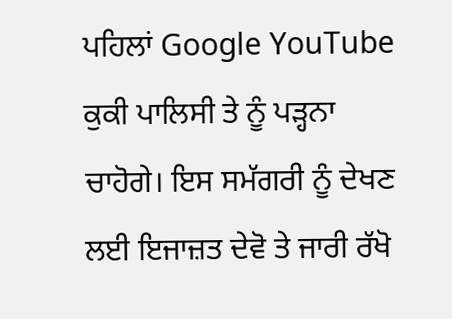ਪਹਿਲਾਂ Google YouTube ਕੁਕੀ ਪਾਲਿਸੀ ਤੇ ਨੂੰ ਪੜ੍ਹਨਾ ਚਾਹੋਗੇ। ਇਸ ਸਮੱਗਰੀ ਨੂੰ ਦੇਖਣ ਲਈ ਇਜਾਜ਼ਤ ਦੇਵੋ ਤੇ ਜਾਰੀ ਰੱਖੋ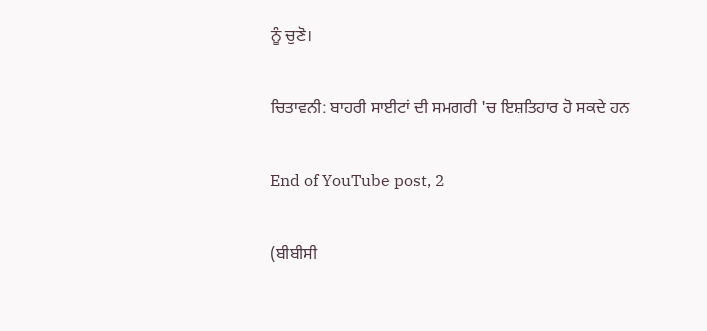ਨੂੰ ਚੁਣੋ।

ਚਿਤਾਵਨੀ: ਬਾਹਰੀ ਸਾਈਟਾਂ ਦੀ ਸਮਗਰੀ 'ਚ ਇਸ਼ਤਿਹਾਰ ਹੋ ਸਕਦੇ ਹਨ

End of YouTube post, 2

(ਬੀਬੀਸੀ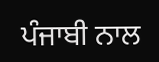ਪੰਜਾਬੀ ਨਾਲ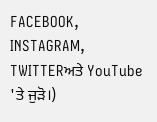FACEBOOK, INSTAGRAM, TWITTERਅਤੇ YouTube 'ਤੇ ਜੁੜੋ।)